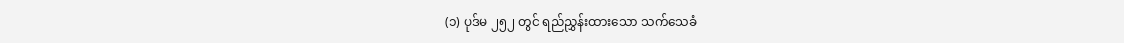(၁) ပုဒ်မ ၂၅၂ တွင် ရည်ညွှန်းထားသော သက်သေခံ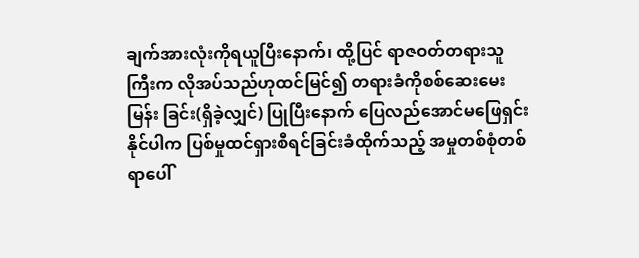ချက်အားလုံးကိုရယူပြီးနောက်၊ ထို့ပြင် ရာဇဝတ်တရားသူကြီးက လိုအပ်သည်ဟုထင်မြင်၍ တရားခံကိုစစ်ဆေးမေးမြန်း ခြင်း(ရှိခဲ့လျှင်) ပြုပြီးနောက် ပြေလည်အောင်မဖြေရှင်းနိုင်ပါက ပြစ်မှုထင်ရှားစီရင်ခြင်းခံထိုက်သည့် အမှုတစ်စုံတစ်ရာပေါ်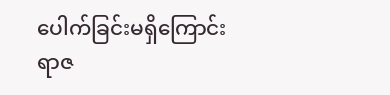ပေါက်ခြင်းမရှိကြောင်း ရာဇ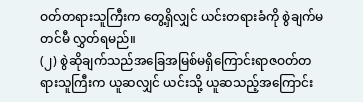ဝတ်တရားသူကြီးက တွေ့ရှိလျှင် ယင်းတရားခံကို စွဲချက်မတင်မီ လွှတ်ရမည်။
(၂) စွဲဆိုချက်သည်အခြေအမြစ်မရှိကြောင်းရာဇဝတ်တရားသူကြီးက ယူဆလျှင် ယင်းသို့ ယူဆသည့်အကြောင်း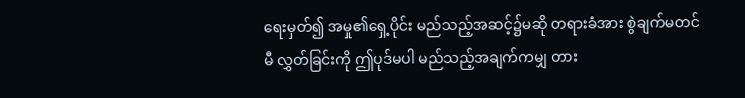ရေးမှတ်၍ အမှု၏ရှေ့ပိုင်း မည်သည့်အဆင့်၌မဆို တရားခံအား စွဲချက်မတင်မီ လွှတ်ခြင်းကို ဤပုဒ်မပါ မည်သည့်အချက်ကမျှ တား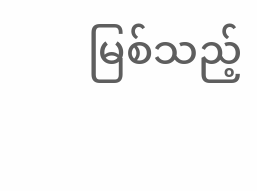မြစ်သည့်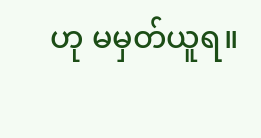ဟု မမှတ်ယူရ။